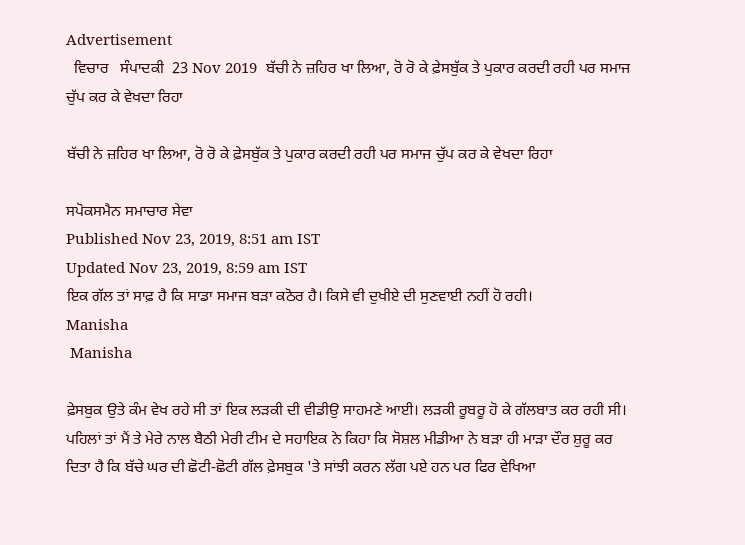Advertisement
  ਵਿਚਾਰ   ਸੰਪਾਦਕੀ  23 Nov 2019  ਬੱਚੀ ਨੇ ਜ਼ਹਿਰ ਖਾ ਲਿਆ, ਰੋ ਰੋ ਕੇ ਫ਼ੇਸਬੁੱਕ ਤੇ ਪੁਕਾਰ ਕਰਦੀ ਰਹੀ ਪਰ ਸਮਾਜ ਚੁੱਪ ਕਰ ਕੇ ਵੇਖਦਾ ਰਿਹਾ

ਬੱਚੀ ਨੇ ਜ਼ਹਿਰ ਖਾ ਲਿਆ, ਰੋ ਰੋ ਕੇ ਫ਼ੇਸਬੁੱਕ ਤੇ ਪੁਕਾਰ ਕਰਦੀ ਰਹੀ ਪਰ ਸਮਾਜ ਚੁੱਪ ਕਰ ਕੇ ਵੇਖਦਾ ਰਿਹਾ

ਸਪੋਕਸਮੈਨ ਸਮਾਚਾਰ ਸੇਵਾ
Published Nov 23, 2019, 8:51 am IST
Updated Nov 23, 2019, 8:59 am IST
ਇਕ ਗੱਲ ਤਾਂ ਸਾਫ਼ ਹੈ ਕਿ ਸਾਡਾ ਸਮਾਜ ਬੜਾ ਕਠੋਰ ਹੈ। ਕਿਸੇ ਵੀ ਦੁਖੀਏ ਦੀ ਸੁਣਵਾਈ ਨਹੀਂ ਹੋ ਰਹੀ।
Manisha
 Manisha

ਫ਼ੇਸਬੁਕ ਉਤੇ ਕੰਮ ਵੇਖ ਰਹੇ ਸੀ ਤਾਂ ਇਕ ਲੜਕੀ ਦੀ ਵੀਡੀਉ ਸਾਹਮਣੇ ਆਈ। ਲੜਕੀ ਰੂਬਰੂ ਹੋ ਕੇ ਗੱਲਬਾਤ ਕਰ ਰਹੀ ਸੀ। ਪਹਿਲਾਂ ਤਾਂ ਮੈਂ ਤੇ ਮੇਰੇ ਨਾਲ ਬੈਠੀ ਮੇਰੀ ਟੀਮ ਦੇ ਸਹਾਇਕ ਨੇ ਕਿਹਾ ਕਿ ਸੋਸ਼ਲ ਮੀਡੀਆ ਨੇ ਬੜਾ ਹੀ ਮਾੜਾ ਦੌਰ ਸ਼ੁਰੂ ਕਰ ਦਿਤਾ ਹੈ ਕਿ ਬੱਚੇ ਘਰ ਦੀ ਛੋਟੀ-ਛੋਟੀ ਗੱਲ ਫ਼ੇਸਬੁਕ 'ਤੇ ਸਾਂਝੀ ਕਰਨ ਲੱਗ ਪਏ ਹਨ ਪਰ ਫਿਰ ਵੇਖਿਆ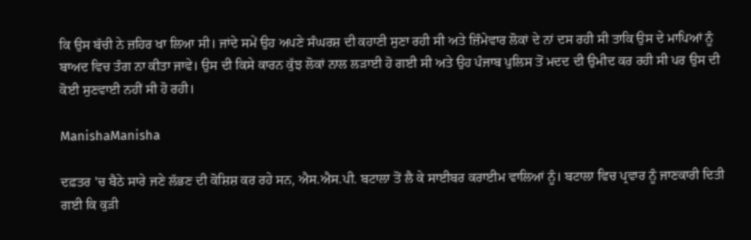ਕਿ ਉਸ ਬੱਚੀ ਨੇ ਜ਼ਹਿਰ ਖਾ ਲਿਆ ਸੀ। ਜਾਂਦੇ ਸਮੇਂ ਉਹ ਅਪਣੇ ਸੰਘਰਸ਼ ਦੀ ਕਹਾਣੀ ਸੁਣਾ ਰਹੀ ਸੀ ਅਤੇ ਜ਼ਿੰਮੇਵਾਰ ਲੋਕਾਂ ਦੇ ਨਾਂ ਦਸ ਰਹੀ ਸੀ ਤਾਕਿ ਉਸ ਦੇ ਮਾਪਿਆਂ ਨੂੰ ਬਾਅਦ ਵਿਚ ਤੰਗ ਨਾ ਕੀਤਾ ਜਾਵੇ। ਉਸ ਦੀ ਕਿਸੇ ਕਾਰਨ ਕੁੱਝ ਲੋਕਾਂ ਨਾਲ ਲੜਾਈ ਹੋ ਗਈ ਸੀ ਅਤੇ ਉਹ ਪੰਜਾਬ ਪੁਲਿਸ ਤੋਂ ਮਦਦ ਦੀ ਉਮੀਦ ਕਰ ਰਹੀ ਸੀ ਪਰ ਉਸ ਦੀ ਕੋਈ ਸੁਣਵਾਈ ਨਹੀਂ ਸੀ ਹੋ ਰਹੀ।

ManishaManisha

ਦਫ਼ਤਰ 'ਚ ਬੈਠੇ ਸਾਰੇ ਜਣੇ ਲੱਭਣ ਦੀ ਕੋਸ਼ਿਸ਼ ਕਰ ਰਹੇ ਸਨ, ਐਸ.ਐਸ.ਪੀ. ਬਟਾਲਾ ਤੋਂ ਲੈ ਕੇ ਸਾਈਬਰ ਕਰਾਈਮ ਵਾਲਿਆਂ ਨੂੰ। ਬਟਾਲਾ ਵਿਚ ਪ੍ਰਵਾਰ ਨੂੰ ਜਾਣਕਾਰੀ ਦਿਤੀ ਗਈ ਕਿ ਕੁੜੀ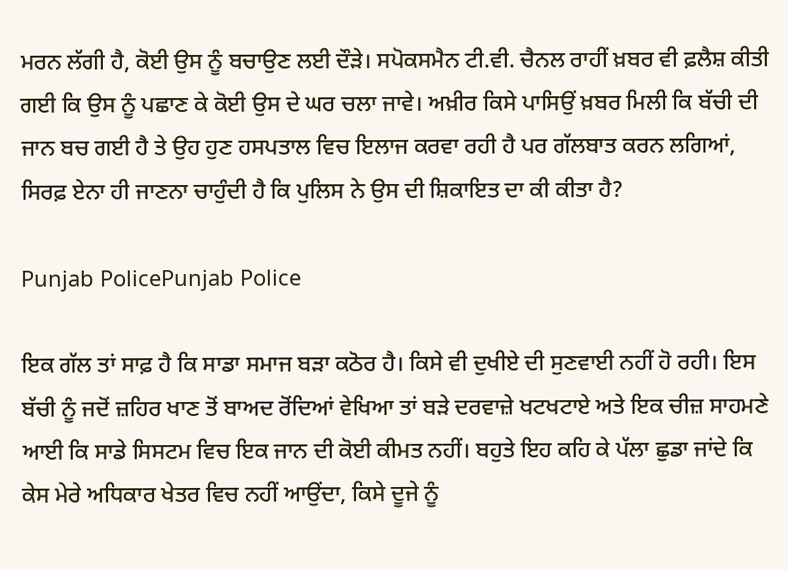ਮਰਨ ਲੱਗੀ ਹੈ, ਕੋਈ ਉਸ ਨੂੰ ਬਚਾਉਣ ਲਈ ਦੌੜੇ। ਸਪੋਕਸਮੈਨ ਟੀ.ਵੀ. ਚੈਨਲ ਰਾਹੀਂ ਖ਼ਬਰ ਵੀ ਫ਼ਲੈਸ਼ ਕੀਤੀ ਗਈ ਕਿ ਉਸ ਨੂੰ ਪਛਾਣ ਕੇ ਕੋਈ ਉਸ ਦੇ ਘਰ ਚਲਾ ਜਾਵੇ। ਅਖ਼ੀਰ ਕਿਸੇ ਪਾਸਿਉਂ ਖ਼ਬਰ ਮਿਲੀ ਕਿ ਬੱਚੀ ਦੀ ਜਾਨ ਬਚ ਗਈ ਹੈ ਤੇ ਉਹ ਹੁਣ ਹਸਪਤਾਲ ਵਿਚ ਇਲਾਜ ਕਰਵਾ ਰਹੀ ਹੈ ਪਰ ਗੱਲਬਾਤ ਕਰਨ ਲਗਿਆਂ, ਸਿਰਫ਼ ਏਨਾ ਹੀ ਜਾਣਨਾ ਚਾਹੁੰਦੀ ਹੈ ਕਿ ਪੁਲਿਸ ਨੇ ਉਸ ਦੀ ਸ਼ਿਕਾਇਤ ਦਾ ਕੀ ਕੀਤਾ ਹੈ?

Punjab PolicePunjab Police

ਇਕ ਗੱਲ ਤਾਂ ਸਾਫ਼ ਹੈ ਕਿ ਸਾਡਾ ਸਮਾਜ ਬੜਾ ਕਠੋਰ ਹੈ। ਕਿਸੇ ਵੀ ਦੁਖੀਏ ਦੀ ਸੁਣਵਾਈ ਨਹੀਂ ਹੋ ਰਹੀ। ਇਸ ਬੱਚੀ ਨੂੰ ਜਦੋਂ ਜ਼ਹਿਰ ਖਾਣ ਤੋਂ ਬਾਅਦ ਰੋਂਦਿਆਂ ਵੇਖਿਆ ਤਾਂ ਬੜੇ ਦਰਵਾਜ਼ੇ ਖਟਖਟਾਏ ਅਤੇ ਇਕ ਚੀਜ਼ ਸਾਹਮਣੇ ਆਈ ਕਿ ਸਾਡੇ ਸਿਸਟਮ ਵਿਚ ਇਕ ਜਾਨ ਦੀ ਕੋਈ ਕੀਮਤ ਨਹੀਂ। ਬਹੁਤੇ ਇਹ ਕਹਿ ਕੇ ਪੱਲਾ ਛੁਡਾ ਜਾਂਦੇ ਕਿ ਕੇਸ ਮੇਰੇ ਅਧਿਕਾਰ ਖੇਤਰ ਵਿਚ ਨਹੀਂ ਆਉਂਦਾ, ਕਿਸੇ ਦੂਜੇ ਨੂੰ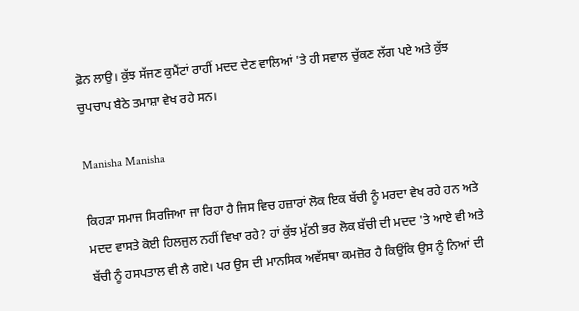ਫ਼ੋਨ ਲਾਉ। ਕੁੱਝ ਸੱਜਣ ਕੁਮੈਂਟਾਂ ਰਾਹੀਂ ਮਦਦ ਦੇਣ ਵਾਲਿਆਂ 'ਤੇ ਹੀ ਸਵਾਲ ਚੁੱਕਣ ਲੱਗ ਪਏ ਅਤੇ ਕੁੱਝ ਚੁਪਚਾਪ ਬੈਠੇ ਤਮਾਸ਼ਾ ਵੇਖ ਰਹੇ ਸਨ।

Manisha Manisha

ਕਿਹੜਾ ਸਮਾਜ ਸਿਰਜਿਆ ਜਾ ਰਿਹਾ ਹੈ ਜਿਸ ਵਿਚ ਹਜ਼ਾਰਾਂ ਲੋਕ ਇਕ ਬੱਚੀ ਨੂੰ ਮਰਦਾ ਵੇਖ ਰਹੇ ਹਨ ਅਤੇ ਮਦਦ ਵਾਸਤੇ ਕੋਈ ਹਿਲਜੁਲ ਨਹੀਂ ਵਿਖਾ ਰਹੇ? ਹਾਂ ਕੁੱਝ ਮੁੱਠੀ ਭਰ ਲੋਕ ਬੱਚੀ ਦੀ ਮਦਦ 'ਤੇ ਆਏ ਵੀ ਅਤੇ ਬੱਚੀ ਨੂੰ ਹਸਪਤਾਲ ਵੀ ਲੈ ਗਏ। ਪਰ ਉਸ ਦੀ ਮਾਨਸਿਕ ਅਵੱਸਥਾ ਕਮਜ਼ੋਰ ਹੈ ਕਿਉਂਕਿ ਉਸ ਨੂੰ ਨਿਆਂ ਦੀ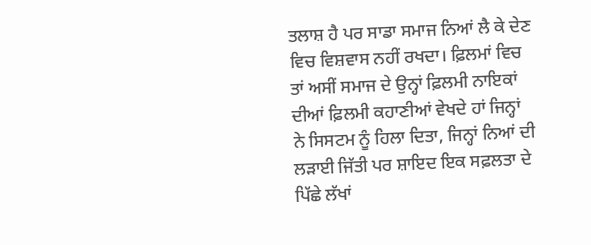ਤਲਾਸ਼ ਹੈ ਪਰ ਸਾਡਾ ਸਮਾਜ ਨਿਆਂ ਲੈ ਕੇ ਦੇਣ ਵਿਚ ਵਿਸ਼ਵਾਸ ਨਹੀਂ ਰਖਦਾ। ਫ਼ਿਲਮਾਂ ਵਿਚ ਤਾਂ ਅਸੀਂ ਸਮਾਜ ਦੇ ਉਨ੍ਹਾਂ ਫ਼ਿਲਮੀ ਨਾਇਕਾਂ ਦੀਆਂ ਫ਼ਿਲਮੀ ਕਹਾਣੀਆਂ ਵੇਖਦੇ ਹਾਂ ਜਿਨ੍ਹਾਂ ਨੇ ਸਿਸਟਮ ਨੂੰ ਹਿਲਾ ਦਿਤਾ, ਜਿਨ੍ਹਾਂ ਨਿਆਂ ਦੀ ਲੜਾਈ ਜਿੱਤੀ ਪਰ ਸ਼ਾਇਦ ਇਕ ਸਫ਼ਲਤਾ ਦੇ ਪਿੱਛੇ ਲੱਖਾਂ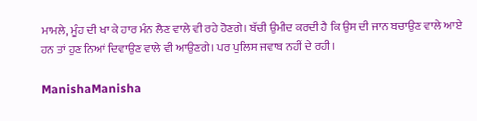ਮਾਮਲੇ, ਮੂੰਹ ਦੀ ਖਾ ਕੇ ਹਾਰ ਮੰਨ ਲੈਣ ਵਾਲੇ ਵੀ ਰਹੇ ਹੋਣਗੇ। ਬੱਚੀ ਉਮੀਦ ਕਰਦੀ ਹੈ ਕਿ ਉਸ ਦੀ ਜਾਨ ਬਚਾਉਣ ਵਾਲੇ ਆਏ ਹਨ ਤਾਂ ਹੁਣ ਨਿਆਂ ਦਿਵਾਉਣ ਵਾਲੇ ਵੀ ਆਉਣਗੇ। ਪਰ ਪੁਲਿਸ ਜਵਾਬ ਨਹੀਂ ਦੇ ਰਹੀ।

ManishaManisha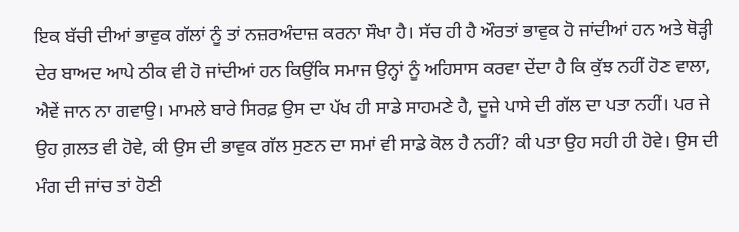ਇਕ ਬੱਚੀ ਦੀਆਂ ਭਾਵੁਕ ਗੱਲਾਂ ਨੂੰ ਤਾਂ ਨਜ਼ਰਅੰਦਾਜ਼ ਕਰਨਾ ਸੌਖਾ ਹੈ। ਸੱਚ ਹੀ ਹੈ ਔਰਤਾਂ ਭਾਵੁਕ ਹੋ ਜਾਂਦੀਆਂ ਹਨ ਅਤੇ ਥੋੜ੍ਹੀ ਦੇਰ ਬਾਅਦ ਆਪੇ ਠੀਕ ਵੀ ਹੋ ਜਾਂਦੀਆਂ ਹਨ ਕਿਉਂਕਿ ਸਮਾਜ ਉਨ੍ਹਾਂ ਨੂੰ ਅਹਿਸਾਸ ਕਰਵਾ ਦੇਂਦਾ ਹੈ ਕਿ ਕੁੱਝ ਨਹੀਂ ਹੋਣ ਵਾਲਾ, ਐਵੇਂ ਜਾਨ ਨਾ ਗਵਾਉ। ਮਾਮਲੇ ਬਾਰੇ ਸਿਰਫ਼ ਉਸ ਦਾ ਪੱਖ ਹੀ ਸਾਡੇ ਸਾਹਮਣੇ ਹੈ, ਦੂਜੇ ਪਾਸੇ ਦੀ ਗੱਲ ਦਾ ਪਤਾ ਨਹੀਂ। ਪਰ ਜੇ ਉਹ ਗ਼ਲਤ ਵੀ ਹੋਵੇ, ਕੀ ਉਸ ਦੀ ਭਾਵੁਕ ਗੱਲ ਸੁਣਨ ਦਾ ਸਮਾਂ ਵੀ ਸਾਡੇ ਕੋਲ ਹੈ ਨਹੀਂ? ਕੀ ਪਤਾ ਉਹ ਸਹੀ ਹੀ ਹੋਵੇ। ਉਸ ਦੀ ਮੰਗ ਦੀ ਜਾਂਚ ਤਾਂ ਹੋਣੀ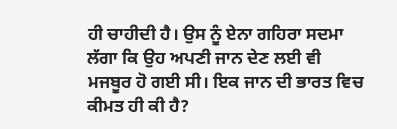ਹੀ ਚਾਹੀਦੀ ਹੈ। ਉਸ ਨੂੰ ਏਨਾ ਗਹਿਰਾ ਸਦਮਾ ਲੱਗਾ ਕਿ ਉਹ ਅਪਣੀ ਜਾਨ ਦੇਣ ਲਈ ਵੀ ਮਜਬੂਰ ਹੋ ਗਈ ਸੀ। ਇਕ ਜਾਨ ਦੀ ਭਾਰਤ ਵਿਚ ਕੀਮਤ ਹੀ ਕੀ ਹੈ?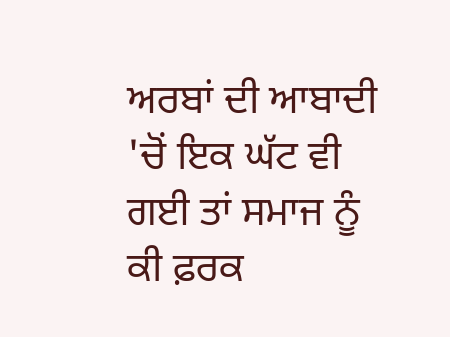ਅਰਬਾਂ ਦੀ ਆਬਾਦੀ 'ਚੋਂ ਇਕ ਘੱਟ ਵੀ ਗਈ ਤਾਂ ਸਮਾਜ ਨੂੰ ਕੀ ਫ਼ਰਕ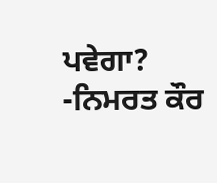ਪਵੇਗਾ?  -ਨਿਮਰਤ ਕੌਰ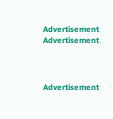Advertisement
Advertisement



Advertisement